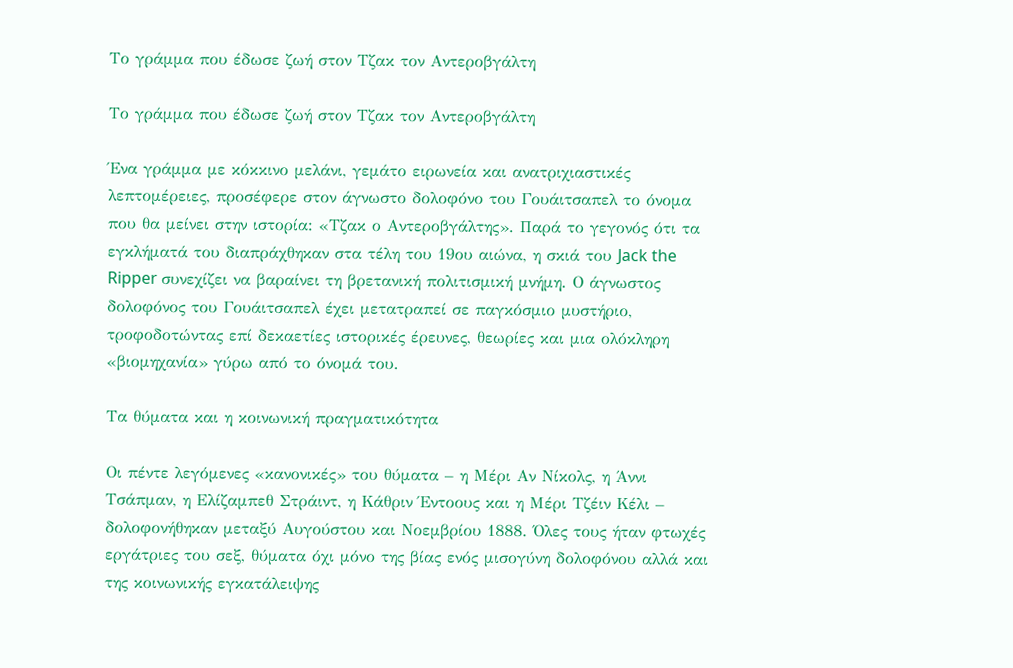Το γράμμα που έδωσε ζωή στον Τζακ τον Αντεροβγάλτη

Το γράμμα που έδωσε ζωή στον Τζακ τον Αντεροβγάλτη

Ένα γράμμα με κόκκινο μελάνι, γεμάτο ειρωνεία και ανατριχιαστικές λεπτομέρειες, προσέφερε στον άγνωστο δολοφόνο του Γουάιτσαπελ το όνομα που θα μείνει στην ιστορία: «Τζακ ο Αντεροβγάλτης». Παρά το γεγονός ότι τα εγκλήματά του διαπράχθηκαν στα τέλη του 19ου αιώνα, η σκιά του Jack the Ripper συνεχίζει να βαραίνει τη βρετανική πολιτισμική μνήμη. Ο άγνωστος δολοφόνος του Γουάιτσαπελ έχει μετατραπεί σε παγκόσμιο μυστήριο, τροφοδοτώντας επί δεκαετίες ιστορικές έρευνες, θεωρίες και μια ολόκληρη «βιομηχανία» γύρω από το όνομά του.

Τα θύματα και η κοινωνική πραγματικότητα

Οι πέντε λεγόμενες «κανονικές» του θύματα – η Μέρι Αν Νίκολς, η Άννι Τσάπμαν, η Ελίζαμπεθ Στράιντ, η Κάθριν Έντοους και η Μέρι Τζέιν Κέλι – δολοφονήθηκαν μεταξύ Αυγούστου και Νοεμβρίου 1888. Όλες τους ήταν φτωχές εργάτριες του σεξ, θύματα όχι μόνο της βίας ενός μισογύνη δολοφόνου αλλά και της κοινωνικής εγκατάλειψης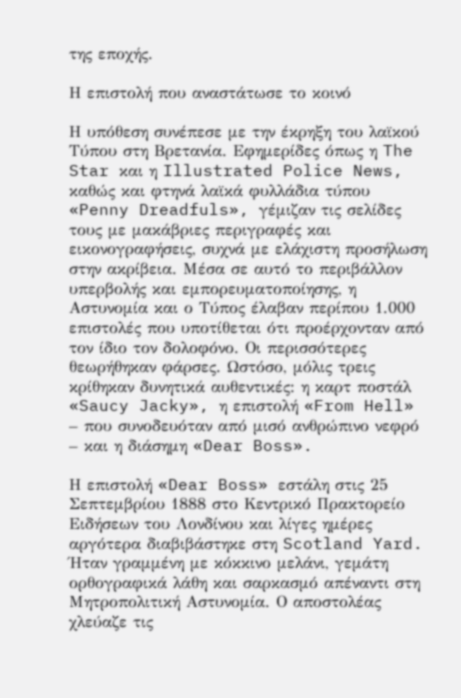της εποχής.

Η επιστολή που αναστάτωσε το κοινό

Η υπόθεση συνέπεσε με την έκρηξη του λαϊκού Τύπου στη Βρετανία. Εφημερίδες όπως η The Star και η Illustrated Police News, καθώς και φτηνά λαϊκά φυλλάδια τύπου «Penny Dreadfuls», γέμιζαν τις σελίδες τους με μακάβριες περιγραφές και εικονογραφήσεις, συχνά με ελάχιστη προσήλωση στην ακρίβεια. Μέσα σε αυτό το περιβάλλον υπερβολής και εμπορευματοποίησης, η Αστυνομία και ο Τύπος έλαβαν περίπου 1.000 επιστολές που υποτίθεται ότι προέρχονταν από τον ίδιο τον δολοφόνο. Οι περισσότερες θεωρήθηκαν φάρσες. Ωστόσο, μόλις τρεις κρίθηκαν δυνητικά αυθεντικές: η καρτ ποστάλ «Saucy Jacky», η επιστολή «From Hell» – που συνοδευόταν από μισό ανθρώπινο νεφρό – και η διάσημη «Dear Boss».

Η επιστολή «Dear Boss» εστάλη στις 25 Σεπτεμβρίου 1888 στο Κεντρικό Πρακτορείο Ειδήσεων του Λονδίνου και λίγες ημέρες αργότερα διαβιβάστηκε στη Scotland Yard. Ήταν γραμμένη με κόκκινο μελάνι, γεμάτη ορθογραφικά λάθη και σαρκασμό απέναντι στη Μητροπολιτική Αστυνομία. Ο αποστολέας χλεύαζε τις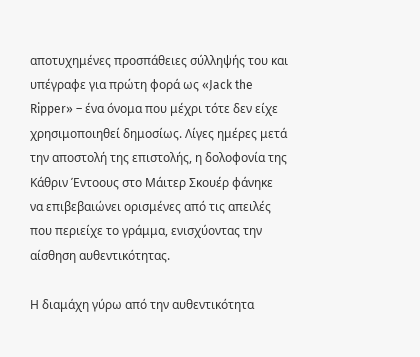αποτυχημένες προσπάθειες σύλληψής του και υπέγραφε για πρώτη φορά ως «Jack the Ripper» – ένα όνομα που μέχρι τότε δεν είχε χρησιμοποιηθεί δημοσίως. Λίγες ημέρες μετά την αποστολή της επιστολής, η δολοφονία της Κάθριν Έντοους στο Μάιτερ Σκουέρ φάνηκε να επιβεβαιώνει ορισμένες από τις απειλές που περιείχε το γράμμα, ενισχύοντας την αίσθηση αυθεντικότητας.

Η διαμάχη γύρω από την αυθεντικότητα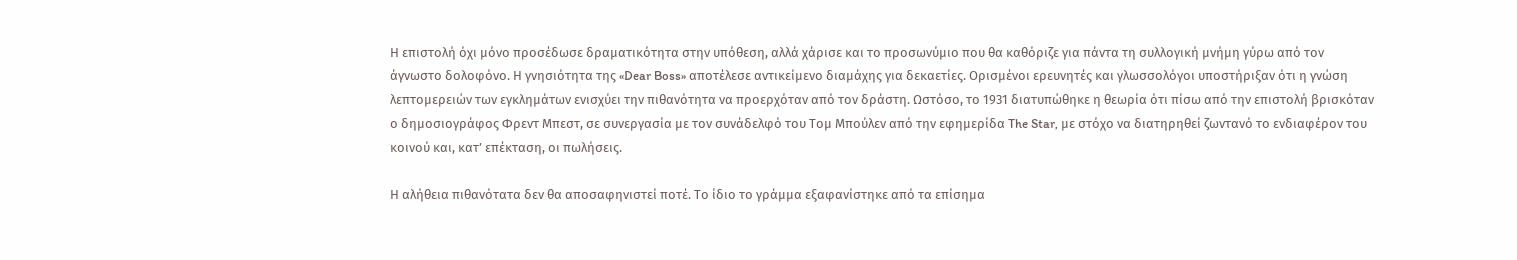Η επιστολή όχι μόνο προσέδωσε δραματικότητα στην υπόθεση, αλλά χάρισε και το προσωνύμιο που θα καθόριζε για πάντα τη συλλογική μνήμη γύρω από τον άγνωστο δολοφόνο. Η γνησιότητα της «Dear Boss» αποτέλεσε αντικείμενο διαμάχης για δεκαετίες. Ορισμένοι ερευνητές και γλωσσολόγοι υποστήριξαν ότι η γνώση λεπτομερειών των εγκλημάτων ενισχύει την πιθανότητα να προερχόταν από τον δράστη. Ωστόσο, το 1931 διατυπώθηκε η θεωρία ότι πίσω από την επιστολή βρισκόταν ο δημοσιογράφος Φρεντ Μπεστ, σε συνεργασία με τον συνάδελφό του Τομ Μπούλεν από την εφημερίδα The Star, με στόχο να διατηρηθεί ζωντανό το ενδιαφέρον του κοινού και, κατ’ επέκταση, οι πωλήσεις.

Η αλήθεια πιθανότατα δεν θα αποσαφηνιστεί ποτέ. Το ίδιο το γράμμα εξαφανίστηκε από τα επίσημα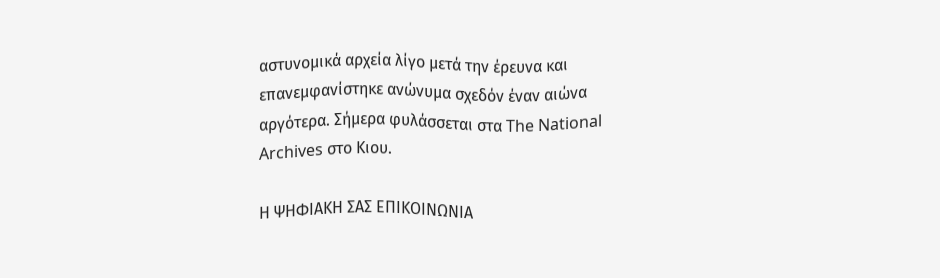αστυνομικά αρχεία λίγο μετά την έρευνα και επανεμφανίστηκε ανώνυμα σχεδόν έναν αιώνα αργότερα. Σήμερα φυλάσσεται στα The National Archives στο Κιου.

Η ΨΗΦΙΑΚΗ ΣΑΣ ΕΠΙΚΟΙΝΩΝΙΑ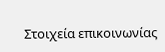Στοιχεία επικοινωνίας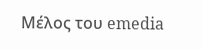Μέλος του emedia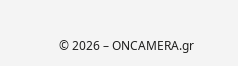© 2026 – ONCAMERA.gr